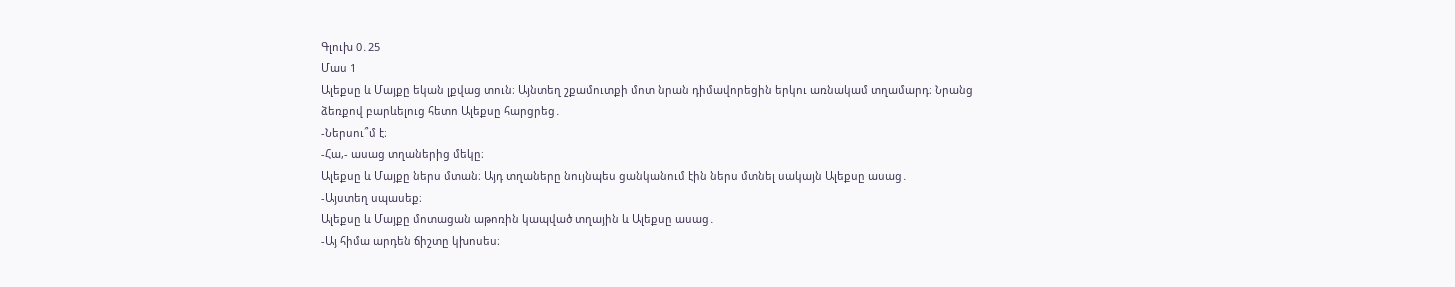Գլուխ 0․25
Մաս 1
Ալեքսը և Մայքը եկան լքվաց տուն։ Այնտեղ շքամուտքի մոտ նրան դիմավորեցին երկու առնակամ տղամարդ։ Նրանց ձեռքով բարևելուց հետո Ալեքսը հարցրեց․
-Ներսու՞մ է։
-Հա,- ասաց տղաներից մեկը։
Ալեքսը և Մայքը ներս մտան։ Այդ տղաները նույնպես ցանկանում էին ներս մտնել սակայն Ալեքսը ասաց․
-Այստեղ սպասեք։
Ալեքսը և Մայքը մոտացան աթոռին կապված տղային և Ալեքսը ասաց․
-Այ հիմա արդեն ճիշտը կխոսես։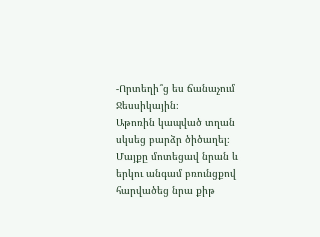-Որտեղի՞ց ես ճանաչում Ջեսսիկային։
Աթոռին կապված տղան սկսեց բարձր ծիծաղել։ Մայքը մոտեցավ նրան և երկու անգամ բռունցքով հարվածեց նրա քիթ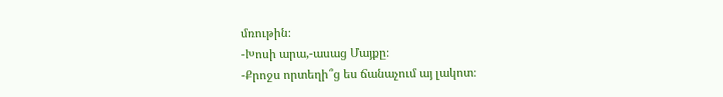մռութին։
-Խոսի արա,-ասաց Մայքը։
-Քրոջս որտեղի՞ց ես ճանաչում այ լակոտ։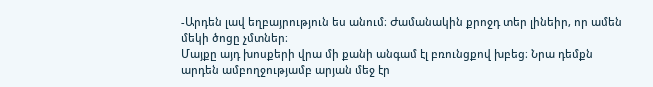-Արդեն լավ եղբայրություն ես անում։ Ժամանակին քրոջդ տեր լինեիր, որ ամեն մեկի ծոցը չմտներ։
Մայքը այդ խոսքերի վրա մի քանի անգամ էլ բռունցքով խբեց։ Նրա դեմքն արդեն ամբողջությամբ արյան մեջ էր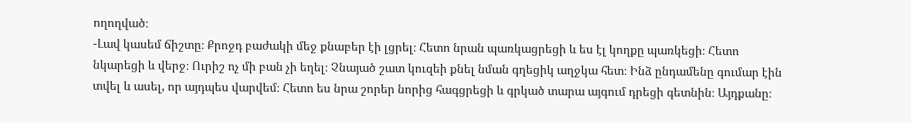ողողված։
-Լավ կասեմ ճիշտը։ Քրոջդ բաժակի մեջ քնաբեր էի լցրել։ Հետո նրան պառկացրեցի և ես էլ կողքը պառկեցի։ Հետո նկարեցի և վերջ։ Ուրիշ ոչ մի բան չի եղել։ Չնայած շատ կուզեի քնել նման գղեցիկ աղջկա հետ։ Ինձ ընդամենը գումար էին տվել և ասել, որ այդպես վարվեմ։ Հետո ես նրա շորեր նորից հագցրեցի և գրկած տարա այգում դրեցի գետնին։ Այդքանը։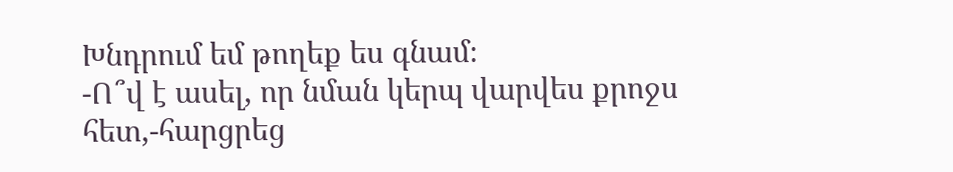Խնդրում եմ թողեք ես գնամ։
-Ո՞վ է ասել, որ նման կերպ վարվես քրոջս հետ,-հարցրեց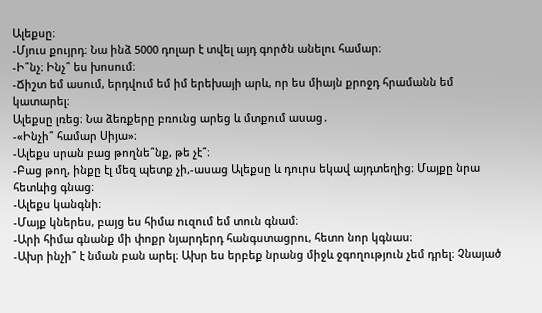Ալեքսը։
-Մյուս քույրդ։ Նա ինձ 5000 դոլար է տվել այդ գործն անելու համար։
-Ի՞նչ։ Ինչ՞ ես խոսում։
-Ճիշտ եմ ասում, երդվում եմ իմ երեխայի արև, որ ես միայն քրոջդ հրամանն եմ կատարել։
Ալեքսը լռեց։ Նա ձեռքերը բռունց արեց և մտքում ասաց․
-«Ինչի՞ համար Սիյա»։
-Ալեքս սրան բաց թողնե՞նք, թե չէ՞։
-Բաց թող, ինքը էլ մեզ պետք չի,-ասաց Ալեքսը և դուրս եկավ այդտեղից։ Մայքը նրա հետևից գնաց։
-Ալեքս կանգնի։
-Մայք կներես, բայց ես հիմա ուզում եմ տուն գնամ։
-Արի հիմա գնանք մի փոքր նյարդերդ հանգստացրու, հետո նոր կգնաս։
-Ախր ինչի՞ է նման բան արել։ Ախր ես երբեք նրանց միջև ջգողություն չեմ դրել։ Չնայած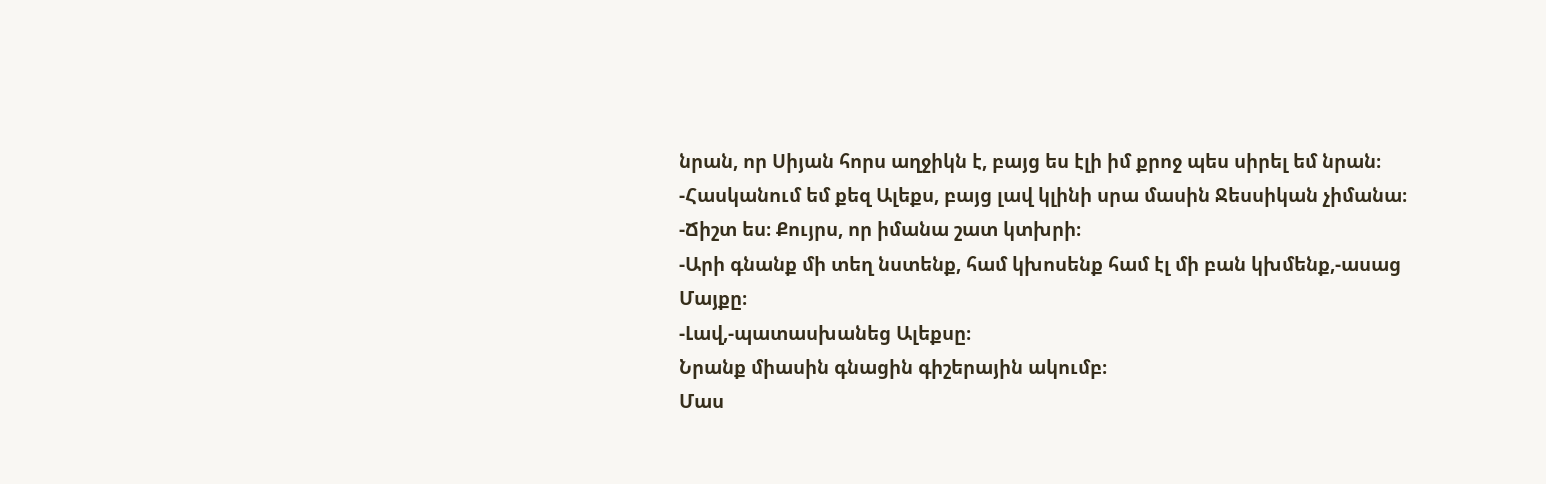նրան, որ Սիյան հորս աղջիկն է, բայց ես էլի իմ քրոջ պես սիրել եմ նրան։
-Հասկանում եմ քեզ Ալեքս, բայց լավ կլինի սրա մասին Ջեսսիկան չիմանա։
-Ճիշտ ես։ Քույրս, որ իմանա շատ կտխրի։
-Արի գնանք մի տեղ նստենք, համ կխոսենք համ էլ մի բան կխմենք,-ասաց Մայքը։
-Լավ,-պատասխանեց Ալեքսը։
Նրանք միասին գնացին գիշերային ակումբ։
Մաս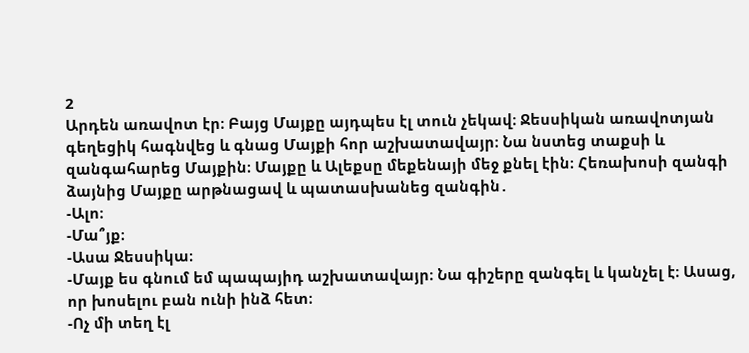2
Արդեն առավոտ էր։ Բայց Մայքը այդպես էլ տուն չեկավ։ Ջեսսիկան առավոտյան գեղեցիկ հագնվեց և գնաց Մայքի հոր աշխատավայր։ Նա նստեց տաքսի և զանգահարեց Մայքին։ Մայքը և Ալեքսը մեքենայի մեջ քնել էին։ Հեռախոսի զանգի ձայնից Մայքը արթնացավ և պատասխանեց զանգին․
-Ալո։
-Մա՞յք։
-Ասա Ջեսսիկա։
-Մայք ես գնում եմ պապայիդ աշխատավայր։ Նա գիշերը զանգել և կանչել է։ Ասաց, որ խոսելու բան ունի ինձ հետ։
-Ոչ մի տեղ էլ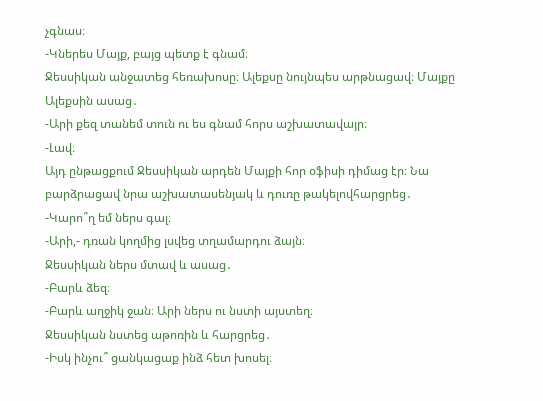չգնաս։
-Կներես Մայք, բայց պետք է գնամ։
Ջեսսիկան անջատեց հեռախոսը։ Ալեքսը նույնպես արթնացավ։ Մայքը Ալեքսին ասաց․
-Արի քեզ տանեմ տուն ու ես գնամ հորս աշխատավայր։
-Լավ։
Այդ ընթացքում Ջեսսիկան արդեն Մայքի հոր օֆիսի դիմաց էր։ Նա բարձրացավ նրա աշխատասենյակ և դուռը թակելովհարցրեց․
-Կարո՞ղ եմ ներս գալ։
-Արի,- դռան կողմից լսվեց տղամարդու ձայն։
Ջեսսիկան ներս մտավ և ասաց․
-Բարև ձեզ։
-Բարև աղջիկ ջան։ Արի ներս ու նստի այստեղ։
Ջեսսիկան նստեց աթոռին և հարցրեց․
-Իսկ ինչու՞ ցանկացաք ինձ հետ խոսել։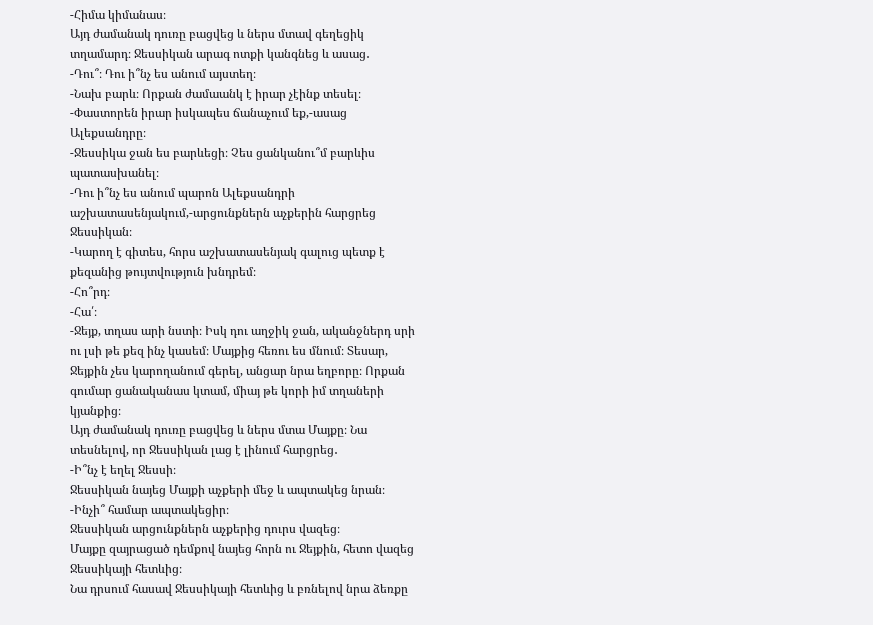-Հիմա կիմանաս։
Այդ ժամանակ դուռը բացվեց և ներս մտավ գեղեցիկ տղամարդ։ Ջեսսիկան արագ ոտքի կանգնեց և ասաց․
-Դու՞։ Դու ի՞նչ ես անում այստեղ։
-Նախ բարև։ Որքան ժամաանկ է իրար չէինք տեսել։
-Փաստորեն իրար իսկապես ճանաչում եք,-ասաց Ալեքսանդրը։
-Ջեսսիկա ջան ես բարևեցի։ Չես ցանկանու՞մ բարևիս պատասխանել։
-Դու ի՞նչ ես անում պարոն Ալեքսանդրի աշխատասենյակում,-արցունքներն աչքերին հարցրեց Ջեսսիկան։
-Կարող է գիտես, հորս աշխատասենյակ գալուց պետք է քեզանից թույտվություն խնդրեմ։
-Հո՞րդ։
-Հա՛։
-Ջեյք, տղաս արի նստի։ Իսկ դու աղջիկ ջան, ականջներդ սրի ու լսի թե քեզ ինչ կասեմ։ Մայքից հեռու ես մնում։ Տեսար, Ջեյքին չես կարողանում գերել, անցար նրա եղբորը։ Որքան գումար ցանականաս կտամ, միայ թե կորի իմ տղաների կյանքից։
Այդ ժամանակ դուռը բացվեց և ներս մտա Մայքը։ Նա տեսնելով, որ Ջեսսիկան լաց է լինում հարցրեց․
-Ի՞նչ է եղել Ջեսսի։
Ջեսսիկան նայեց Մայքի աչքերի մեջ և ապտակեց նրան։
-Ինչի՞ համար ապտակեցիր։
Ջեսսիկան արցունքներն աչքերից դուրս վազեց։
Մայքը զայրացած դեմքով նայեց հորն ու Ջեյքին, հետո վազեց Ջեսսիկայի հետևից։
Նա դրսում հասավ Ջեսսիկայի հետևից և բռնելով նրա ձեռքը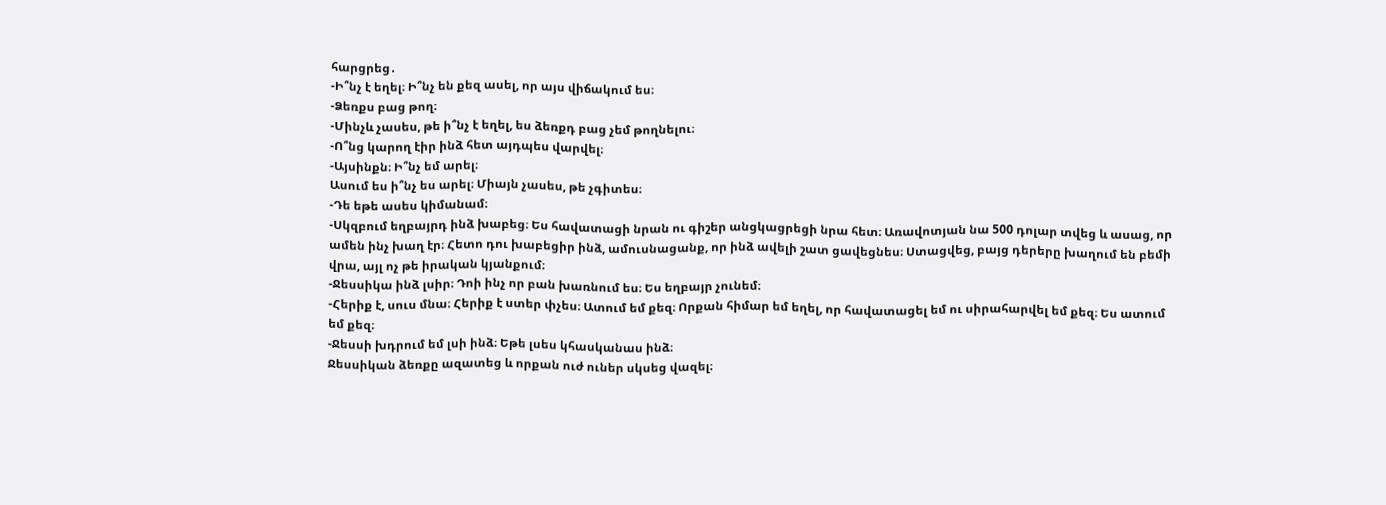հարցրեց․
-Ի՞նչ է եղել։ Ի՞նչ են քեզ ասել, որ այս վիճակում ես։
-Ձեռքս բաց թող։
-Մինչև չասես, թե ի՞նչ է եղել, ես ձեռքդ բաց չեմ թողնելու։
-Ո՞նց կարող էիր ինձ հետ այդպես վարվել։
-Այսինքն։ Ի՞նչ եմ արել։
Ասում ես ի՞նչ ես արել։ Միայն չասես, թե չգիտես։
-Դե եթե ասես կիմանամ։
-Սկզբում եղբայրդ ինձ խաբեց։ Ես հավատացի նրան ու գիշեր անցկացրեցի նրա հետ։ Առավոտյան նա 500 դոլար տվեց և ասաց, որ ամեն ինչ խաղ էր։ Հետո դու խաբեցիր ինձ, ամուսնացանք, որ ինձ ավելի շատ ցավեցնես։ Ստացվեց, բայց դերերը խաղում են բեմի վրա, այլ ոչ թե իրական կյանքում։
-Ջեսսիկա ինձ լսիր։ Դոի ինչ որ բան խառնում ես։ Ես եղբայր չունեմ։
-Հերիք է, սուս մնա։ Հերիք է ստեր փչես։ Ատում եմ քեզ։ Որքան հիմար եմ եղել, որ հավատացել եմ ու սիրահարվել եմ քեզ։ Ես ատում եմ քեզ։
-Ջեսսի խդրում եմ լսի ինձ։ Եթե լսես կհասկանաս ինձ։
Ջեսսիկան ձեռքը ազատեց և որքան ուժ ուներ սկսեց վազել։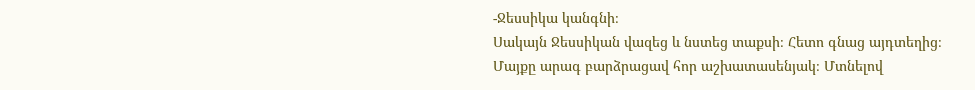-Ջեսսիկա կանգնի։
Սակայն Ջեսսիկան վազեց և նստեց տաքսի։ Հետո գնաց այդտեղից։
Մայքը արագ բարձրացավ հոր աշխատասենյակ։ Մտնելով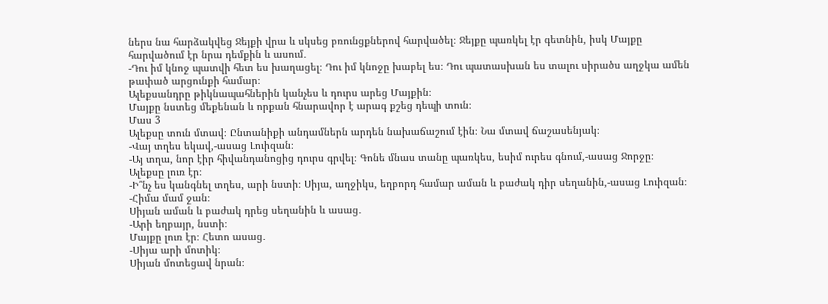ներս նա հարձակվեց Ջեյքի վրա և սկսեց բռունցքներով հարվածել։ Ջեյքը պառկել էր գետնին, իսկ Մայքը հարվածում էր նրա դեմքին և ասում․
-Դու իմ կնոջ պատվի հետ ես խաղացել։ Դու իմ կնոջը խաբել ես։ Դու պատասխան ես տալու սիրածս աղջկա ամեն թափած արցունքի համար։
Ալեքսանդրը թիկնապահներին կանչես և դուրս արեց Մայքին։
Մայքը նստեց մեքենան և որքան հնարավոր է արագ քշեց դեպի տուն։
Մաս 3
Ալեքսը տուն մտավ։ Ընտանիքի անդամներն արդեն նախաճաշում էին։ Նա մտավ ճաշասենյակ։
-Վայ տղես եկավ,-ասաց Լուիզան։
-Այ տղա, նոր էիր հիվանդանոցից դուրս գրվել։ Գոնե մնաս տանը պառկես, եսիմ ուրես գնում,-ասաց Ջորջը։
Ալեքսը լուռ էր։
-Ի՞նչ ես կանգնել տղես, արի նստի։ Սիյա, աղջիկս, եղբորդ համար աման և բաժակ դիր սեղանին,-ասաց Լուիզան։
-Հիմա մամ ջան։
Սիյան աման և բաժակ դրեց սեղանին և ասաց․
-Արի եղբայր, նստի։
Մայքը լուռ էր։ Հետո ասաց․
-Սիյա արի մոտիկ։
Սիյան մոտեցավ նրան։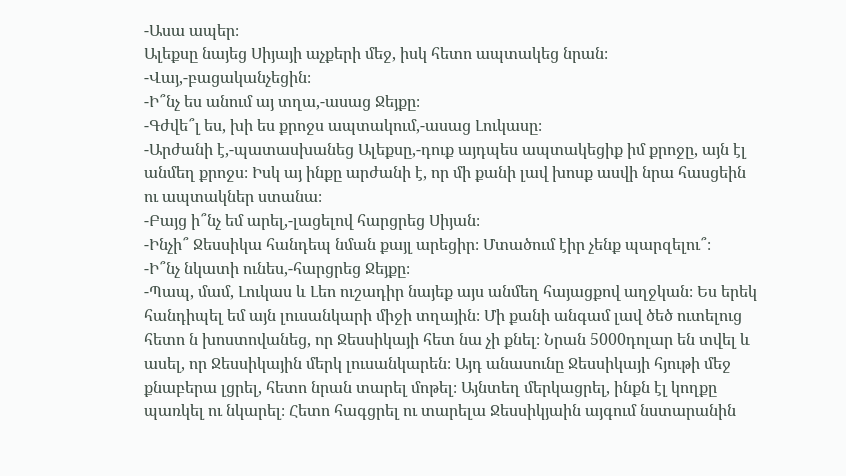-Ասա ապեր։
Ալեքսը նայեց Սիյայի աչքերի մեջ, իսկ հետո ապտակեց նրան։
-Վայ,-բացականչեցին։
-Ի՞նչ ես անում այ տղա,-ասաց Ջեյքը։
-Գժվե՞լ ես, խի ես քրոջս ապտակում,-ասաց Լուկասը։
-Արժանի է,-պատասխանեց Ալեքսը,-դուք այդպես ապտակեցիք իմ քրոջը, այն էլ անմեղ քրոջս։ Իսկ այ ինքը արժանի է, որ մի քանի լավ խոսք ասվի նրա հասցեին ու ապտակներ ստանա։
-Բայց ի՞նչ եմ արել,-լացելով հարցրեց Սիյան։
-Ինչի՞ Ջեսսիկա հանդեպ նման քայլ արեցիր։ Մտածում էիր չենք պարզելու՞։
-Ի՞նչ նկատի ունես,-հարցրեց Ջեյքը։
-Պապ, մամ, Լուկաս և Լեո ուշադիր նայեք այս անմեղ հայացքով աղջկան։ Ես երեկ հանդիպել եմ այն լուսանկարի միջի տղային։ Մի քանի անգամ լավ ծեծ ուտելուց հետո ն խոստովանեց, որ Ջեսսիկայի հետ նա չի քնել։ Նրան 5000դոլար են տվել և ասել, որ Ջեսսիկային մերկ լուսանկարեն։ Այդ անասունը Ջեսսիկայի հյութի մեջ քնաբերա լցրել, հետո նրան տարել մոթել։ Այնտեղ մերկացրել, ինքն էլ կողքը պառկել ու նկարել։ Հետո հագցրել ու տարելա Ջեսսիկյաին այգում նստարանին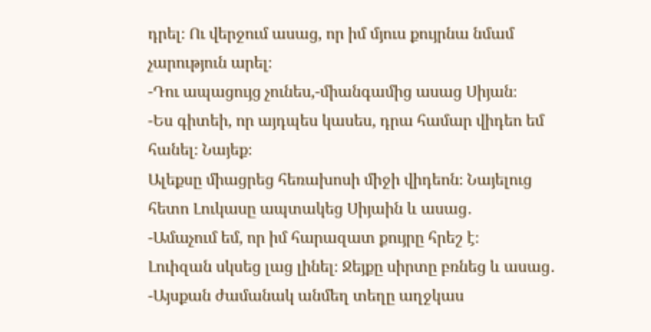դրել։ Ու վերջում ասաց, որ իմ մյուս քույրնա նմամ չարություն արել։
-Դու ապացույց չունես,-միանգամից ասաց Սիյան։
-Ես գիտեի, որ այդպես կասես, դրա համար վիդեո եմ հանել։ Նայեք։
Ալեքսը միացրեց հեռախոսի միջի վիդեոն։ Նայելուց հետո Լուկասը ապտակեց Սիյաին և ասաց․
-Ամաչում եմ, որ իմ հարազատ քույրը հրեշ է։
Լուիզան սկսեց լաց լինել։ Ջեյքը սիրտը բռնեց և ասաց․
-Այսքան ժամանակ անմեղ տեղը աղջկաս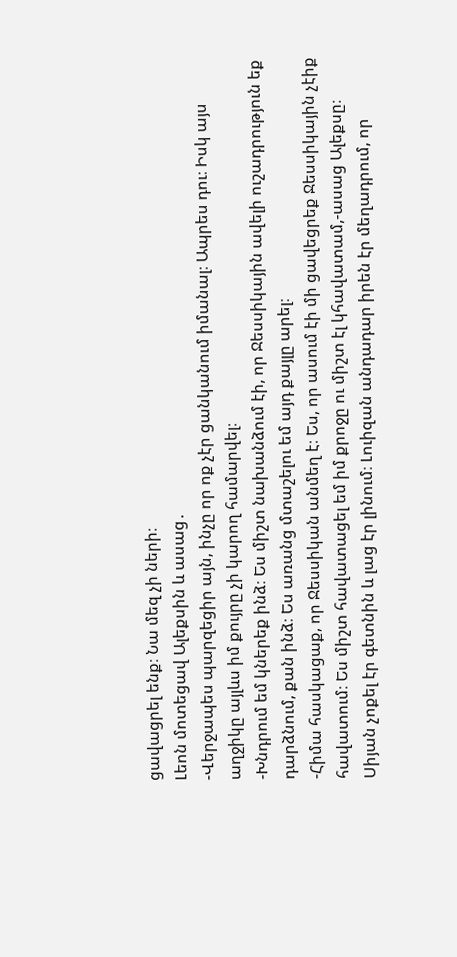ցավացրել ենք։ Նա մեզ չի ների։
Լեոն մոտեցավ Ալեքսին և ասաց․
-Վերջապես պարզեցիր այն, ինչը որ ոք չէր ցանկանում իմանալ։ Ապրես դու։ Իսկ այս աղջիկը այլևս իմ քույրը չի կարող համարվել։
-Խնդրում եմ կներեք ինձ։ Ես միշտ նախանձում էի, որ Ջեսսիկային ավելի ուշադրություն եք դարձնում, քան ինձ։ Ես առանց մտաշելու եմ այդ քայլը արել։
-Հիմա հասկացաք, որ Ջեսսիկան անմեղ է։ Ես, որ ասում էի մի ցավեցրեք Ջեսսիկային չէիք հավատում։ Ես միշտ հավատացել եմ իմ քրոջը ու միշտ էլ կհավատամ,-ասաց Ալեքսը։
Սիյան չոքել էր գետնին և լաց էր լինում։ Լուիզան անդադար իրեն էր մեղադրում, որ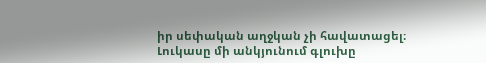իր սեփական աղջկան չի հավատացել։ Լուկասը մի անկյունում գլուխը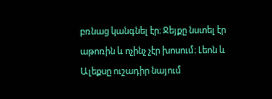բռնաց կանգնել էր։ Ջեյքը նստել էր աթոռին և ոչինչ չէր խոսում։ Լեոն և Ալեքսը ուշադիր նայում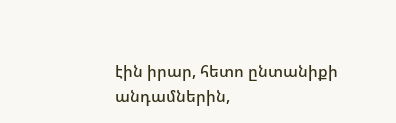էին իրար, հետո ընտանիքի անդամներին,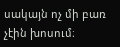սակայն ոչ մի բառ չէին խոսում։